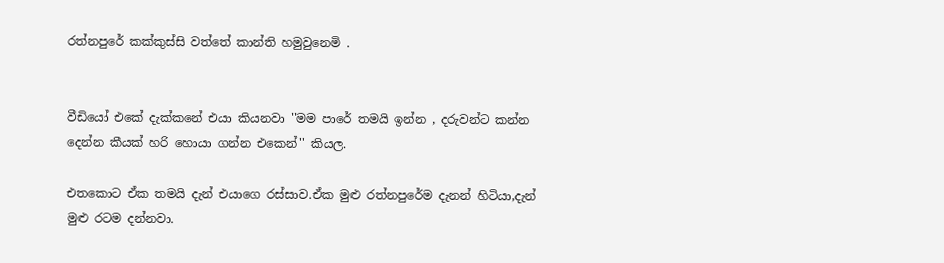රත්නපුරේ කක්කුස්සි වත්තේ කාන්ති හමුවුනෙමි .


වීඩියෝ එකේ දැක්කනේ එයා කියනවා ''මම පාරේ තමයි ඉන්න , දරුවන්ට කන්න දෙන්න කීයක් හරි හොයා ගන්න එකෙන්'' කියල.

එතකොට ඒක තමයි දැන් එයාගෙ රස්සාව.ඒක මුළු රත්නපුරේම දැනන් හිටියා,දැන් මුළු රටම දන්නවා.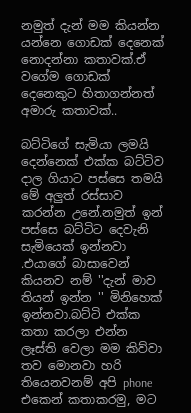නමුත් දැන් මම කියන්න යන්නෙ ගොඩක් දෙනෙක් නොදන්නා කතාවක්.ඒ වගේම ගොඩක් දෙනෙකුට හිතාගන්නත් අමාරු කතාවක්..

බට්ටිගේ සැමියා ලමයි දෙන්නෙක් එක්ක බට්ටිව දාල ගියාට පස්සෙ තමයි මේ අලුත් රස්සාව කරන්න උනේ.නමුත් ඉන් පස්සෙ බට්ටිට දෙවැනි සැමියෙක් ඉන්නවා .එයාගේ බාසාවෙන් කියනව නම් ''දැන් මාව තියන් ඉන්න '' මිනිහෙක් ඉන්නවා.බට්ටි එක්ක කතා කරලා එන්න ලෑස්ති වෙලා මම කිව්වා තව මොනවා හරි තියෙනවනම් අපි phone එකෙන් කතාකරමු, මට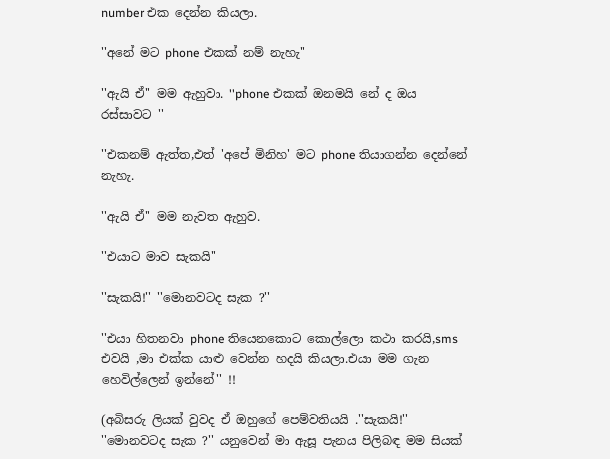number එක දෙන්න කියලා.

''අනේ මට phone එකක් නම් නැහැ''

''ඇයි ඒ'' මම ඇහුවා. ''phone එකක් ඔනමයි නේ ද ඔය රස්සාවට ''

''එකනම් ඇත්ත,එත් 'අපේ මිනිහ' මට phone තියාගන්න දෙන්නේ නැහැ.

''ඇයි ඒ'' මම නැවත ඇහුව.

''එයාට මාව සැකයි''

''සැකයි!'' ''මොනවටද සැක ?''

''එයා හිතනවා phone තියෙනකොට කොල්ලො කථා කරයි,sms එවයි ,මා එක්ක යාළු වෙන්න හදයි කියලා.එයා මම ගැන හෙවිල්ලෙන් ඉන්නේ'' !!

(අබිසරු ලියක් වුවද ඒ ඔහුගේ පෙම්වතියයි .''සැකයි!'' ''මොනවටද සැක ?'' යනුවෙන් මා ඇසූ පැනය පිලිබඳ මම සියක්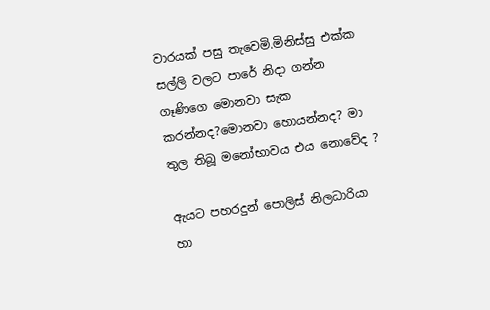වාරයක් පසු තැවෙමි.මිනිස්සු එක්ක සල්ලි වලට පාරේ නිදා ගන්න ගෑණිගෙ මොනවා සැක කරන්නද?මොනවා හොයන්නද? මා තුල තිබූ මනෝභාවය එය නොවේද ?

ඇයට පහරදුන් පොලිස් නිලධාරියා හා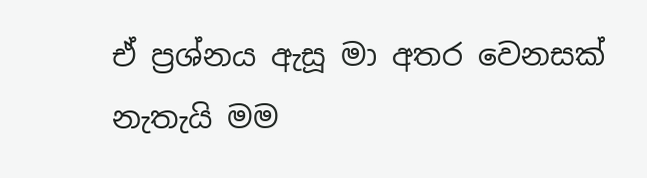ඒ ප්‍රශ්නය ඇසූ මා අතර වෙනසක් නැතැයි මම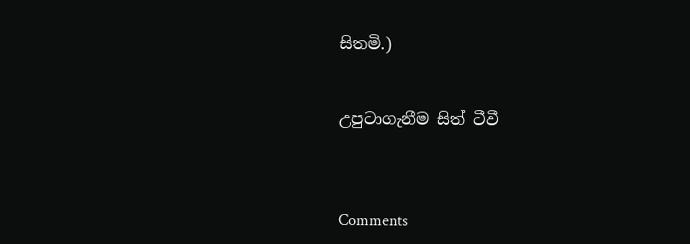සිතමි.)


උපුටාගැනීම සිත් ටීවී



Comments